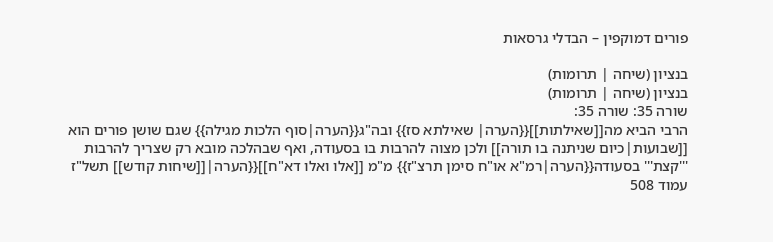פורים דמוקפין – הבדלי גרסאות

בנציון (שיחה | תרומות)
בנציון (שיחה | תרומות)
שורה 35: שורה 35:
הרבי הביא מה[[שאילתות]]{{הערה| שאילתא סז}} ובה"ג{{הערה|סוף הלכות מגילה}} שגם שושן פורים הוא [[שבועות|כיום שניתנה בו תורה]] ולכן מצוה להרבות בו בסעודה, ואף שבהלכה מובא רק שצריך להרבות '''קצת''' בסעודה{{הערה|רמ"א או"ח סימן תרצ"ז}} מ"מ [[אלו ואלו דא"ח]]{{הערה|[[שיחות קודש]] תשל"ז עמוד 508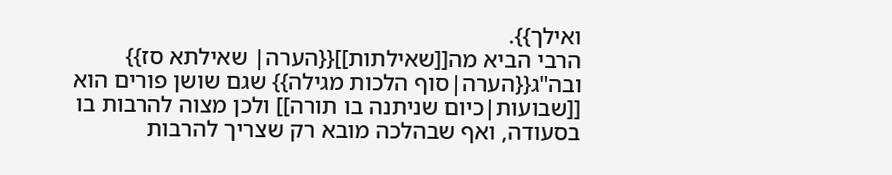ואילך}}.
הרבי הביא מה[[שאילתות]]{{הערה| שאילתא סז}} ובה"ג{{הערה|סוף הלכות מגילה}} שגם שושן פורים הוא [[שבועות|כיום שניתנה בו תורה]] ולכן מצוה להרבות בו בסעודה, ואף שבהלכה מובא רק שצריך להרבות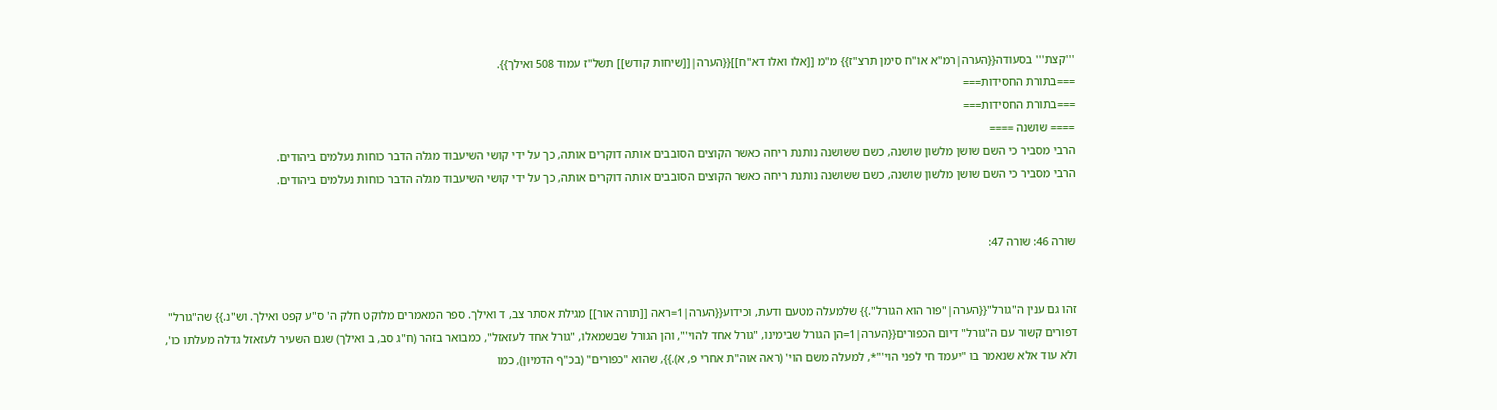'''קצת''' בסעודה{{הערה|רמ"א או"ח סימן תרצ"ז}} מ"מ [[אלו ואלו דא"ח]]{{הערה|[[שיחות קודש]] תשל"ז עמוד 508 ואילך}}.
===בתורת החסידות===
===בתורת החסידות===
==== שושנה ====
הרבי מסביר כי השם שושן מלשון שושנה, כשם ששושנה נותנת ריחה כאשר הקוצים הסובבים אותה דוקרים אותה, כך על ידי קושי השיעבוד מגלה הדבר כוחות נעלמים ביהודים.
הרבי מסביר כי השם שושן מלשון שושנה, כשם ששושנה נותנת ריחה כאשר הקוצים הסובבים אותה דוקרים אותה, כך על ידי קושי השיעבוד מגלה הדבר כוחות נעלמים ביהודים.


שורה 46: שורה 47:


זהו גם ענין ה"גורל"{{הערה|"פור הוא הגורל".}} שלמעלה מטעם ודעת, וכידוע{{הערה|1=ראה [[תורה אור]] מגילת אסתר צב, ד ואילך. ספר המאמרים מלוקט חלק ה' ס"ע קפט ואילך. וש"נ.}} שה"גורל" דפורים קשור עם ה"גורל" דיום הכפורים{{הערה|1=הן הגורל שבימינו, "גורל אחד להוי'", והן הגורל שבשמאלו, "גורל אחד לעזאזל", כמבואר בזהר (ח"ג סב, ב ואילך) שגם השעיר לעזאזל גדלה מעלתו כו', ולא עוד אלא שנאמר בו "יעמד חי לפני הוי'"*, למעלה משם הוי' (ראה אוה"ת אחרי פ, א).}}, שהוא "כפורים" (בכ"ף הדמיון), כמו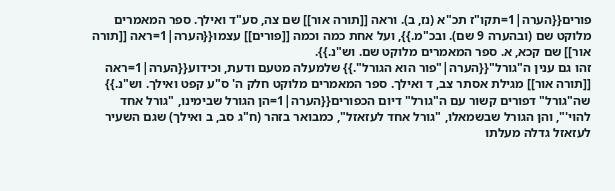פורים{{הערה|1=תקו"ז תכ"א (נז, ב). וראה [[תורה אור]] שם צה, סע"ד ואילך. ספר המאמרים מלוקט שם (ובהערה 9 שם). ובכ"מ.}}, ועל אחת כמה וכמה [[פורים]] עצמו{{הערה|1=ראה [[תורה אור]] שם קכא, א. ספר המאמרים מלוקט שם. וש"נ.}}.
זהו גם ענין ה"גורל"{{הערה|"פור הוא הגורל".}} שלמעלה מטעם ודעת, וכידוע{{הערה|1=ראה [[תורה אור]] מגילת אסתר צב, ד ואילך. ספר המאמרים מלוקט חלק ה' ס"ע קפט ואילך. וש"נ.}} שה"גורל" דפורים קשור עם ה"גורל" דיום הכפורים{{הערה|1=הן הגורל שבימינו, "גורל אחד להוי'", והן הגורל שבשמאלו, "גורל אחד לעזאזל", כמבואר בזהר (ח"ג סב, ב ואילך) שגם השעיר לעזאזל גדלה מעלתו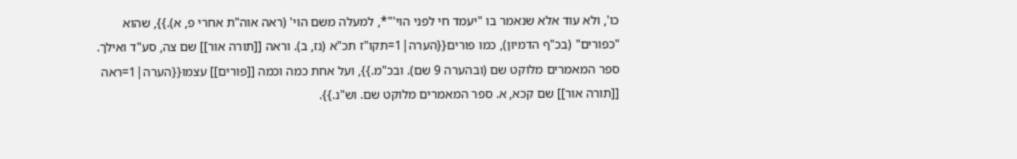כו', ולא עוד אלא שנאמר בו "יעמד חי לפני הוי'"*, למעלה משם הוי' (ראה אוה"ת אחרי פ, א).}}, שהוא "כפורים" (בכ"ף הדמיון), כמו פורים{{הערה|1=תקו"ז תכ"א (נז, ב). וראה [[תורה אור]] שם צה, סע"ד ואילך. ספר המאמרים מלוקט שם (ובהערה 9 שם). ובכ"מ.}}, ועל אחת כמה וכמה [[פורים]] עצמו{{הערה|1=ראה [[תורה אור]] שם קכא, א. ספר המאמרים מלוקט שם. וש"נ.}}.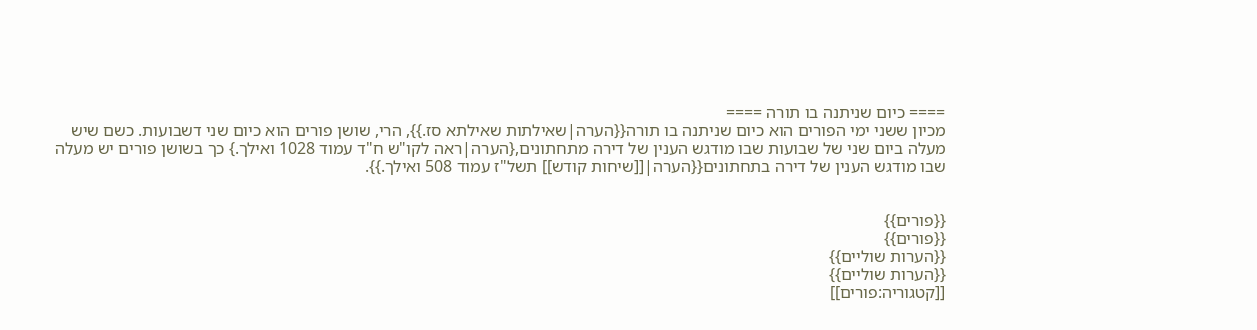==== כיום שניתנה בו תורה ====
מכיון ששני ימי הפורים הוא כיום שניתנה בו תורה{{הערה|שאילתות שאילתא סז.}}, הרי, שושן פורים הוא כיום שני דשבועות. כשם שיש מעלה ביום שני של שבועות שבו מודגש הענין של דירה מתחתונים,{הערה|ראה לקו"ש ח"ד עמוד 1028 ואילך.} כך בשושן פורים יש מעלה שבו מודגש הענין של דירה בתחתונים{{הערה|[[שיחות קודש]] תשל"ז עמוד 508 ואילך.}}.


{{פורים}}
{{פורים}}
{{הערות שוליים}}
{{הערות שוליים}}
[[קטגוריה:פורים]]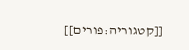[[קטגוריה:פורים]]